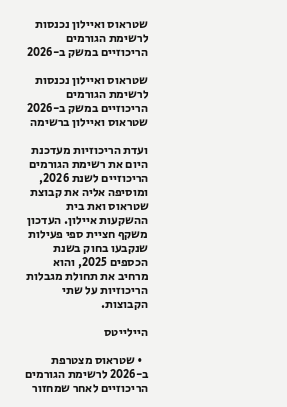שטראוס ואיילון נכנסות לרשימת הגורמים הריכוזיים במשק ב-2026

שטראוס ואיילון נכנסות לרשימת הגורמים הריכוזיים במשק ב-2026
שטראוס ואיילון ברשימה

ועדת הריכוזיות מעדכנת היום את רשימת הגורמים הריכוזיים לשנת 2026, ומוסיפה אליה את קבוצת שטראוס ואת בית ההשקעות איילון. העדכון משקף חציית ספי פעילות שנקבעו בחוק בשנת הכספים 2025, והוא מרחיב את תחולת מגבלות הריכוזיות על שתי הקבוצות.

היילייטס

  • שטראוס מצטרפת ב-2026 לרשימת הגורמים הריכוזיים לאחר שמחזור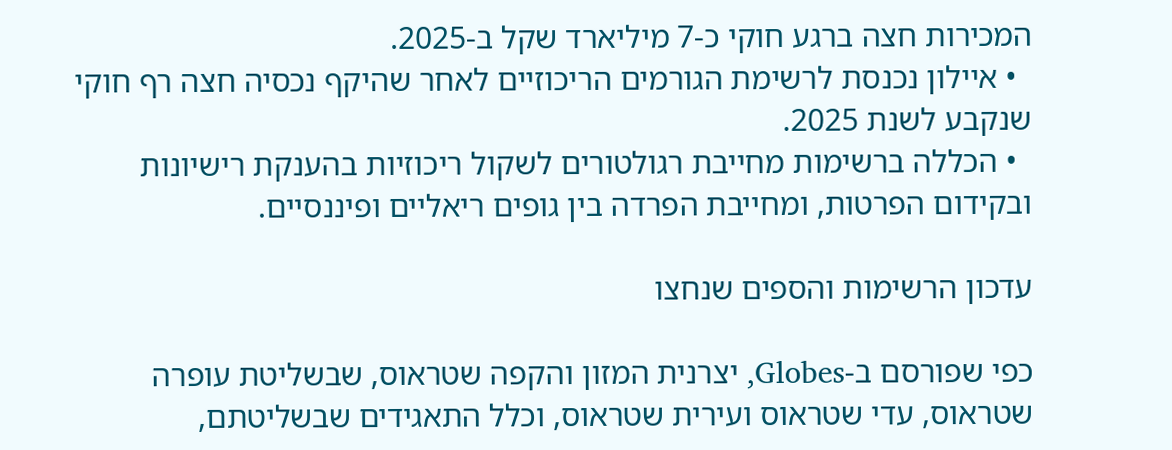המכירות חצה ברגע חוקי כ-7 מיליארד שקל ב-2025.
  • איילון נכנסת לרשימת הגורמים הריכוזיים לאחר שהיקף נכסיה חצה רף חוקי שנקבע לשנת 2025.
  • הכללה ברשימות מחייבת רגולטורים לשקול ריכוזיות בהענקת רישיונות ובקידום הפרטות, ומחייבת הפרדה בין גופים ריאליים ופיננסיים.

עדכון הרשימות והספים שנחצו

כפי שפורסם ב-Globes, יצרנית המזון והקפה שטראוס, שבשליטת עופרה שטראוס, עדי שטראוס ועירית שטראוס, וכלל התאגידים שבשליטתם,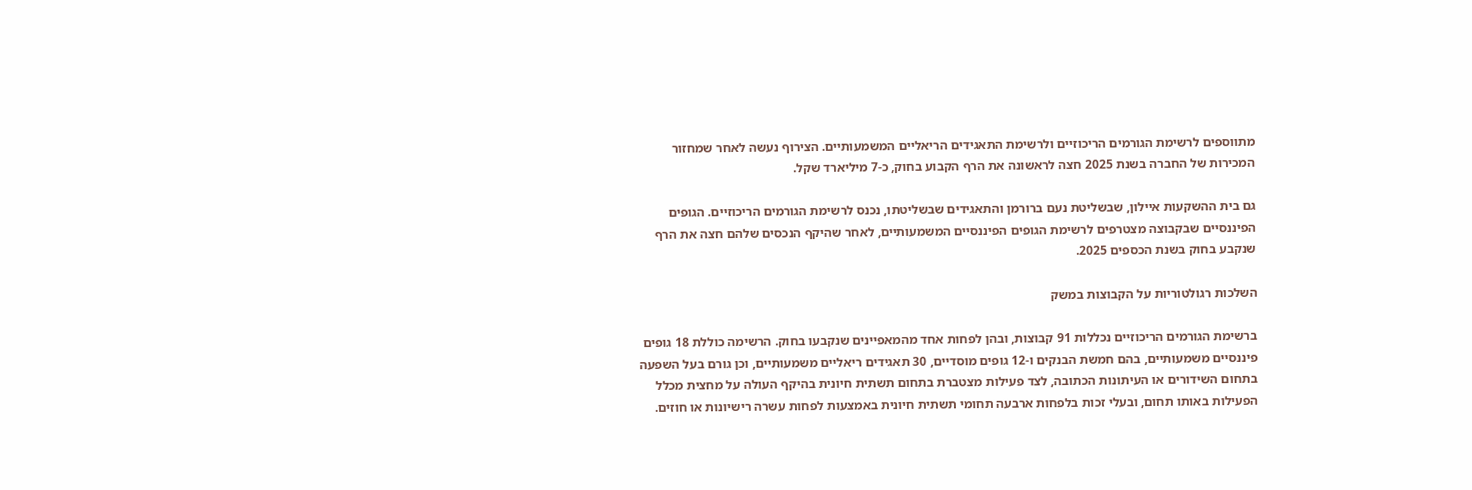מתווספים לרשימת הגורמים הריכוזיים ולרשימת התאגידים הריאליים המשמעותיים. הצירוף נעשה לאחר שמחזור המכירות של החברה בשנת 2025 חצה לראשונה את הרף הקבוע בחוק, כ-7 מיליארד שקל.

גם בית ההשקעות איילון, שבשליטת נעם ברורמן והתאגידים שבשליטתו, נכנס לרשימת הגורמים הריכוזיים. הגופים הפיננסיים שבקבוצה מצטרפים לרשימת הגופים הפיננסיים המשמעותיים, לאחר שהיקף הנכסים שלהם חצה את הרף שנקבע בחוק בשנת הכספים 2025.

השלכות רגולטוריות על הקבוצות במשק

ברשימת הגורמים הריכוזיים נכללות 91 קבוצות, ובהן לפחות אחד מהמאפיינים שנקבעו בחוק. הרשימה כוללת 18 גופים פיננסיים משמעותיים, בהם חמשת הבנקים ו-12 גופים מוסדיים, 30 תאגידים ריאליים משמעותיים, וכן גורם בעל השפעה בתחום השידורים או העיתונות הכתובה, לצד פעילות מצטברת בתחום תשתית חיונית בהיקף העולה על מחצית מכלל הפעילות באותו תחום, ובעלי זכות בלפחות ארבעה תחומי תשתית חיונית באמצעות לפחות עשרה רישיונות או חוזים.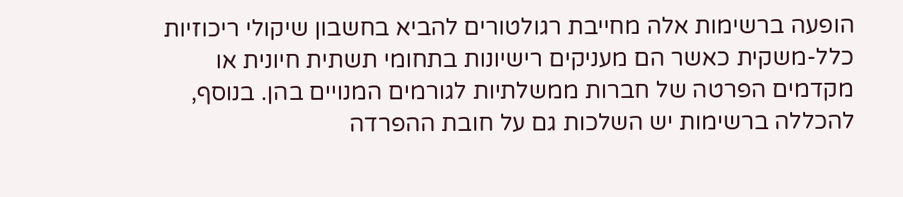הופעה ברשימות אלה מחייבת רגולטורים להביא בחשבון שיקולי ריכוזיות כלל-משקית כאשר הם מעניקים רישיונות בתחומי תשתית חיונית או מקדמים הפרטה של חברות ממשלתיות לגורמים המנויים בהן. בנוסף, להכללה ברשימות יש השלכות גם על חובת ההפרדה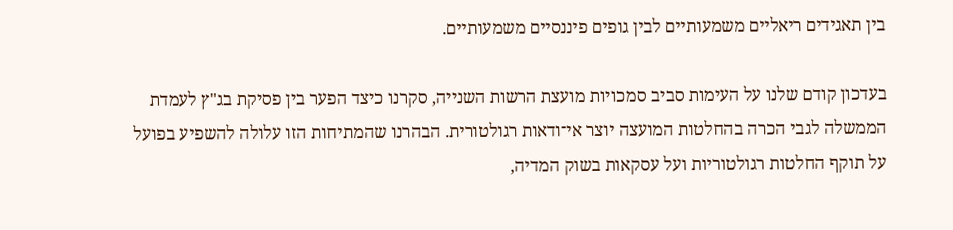בין תאגידים ריאליים משמעותיים לבין גופים פיננסיים משמעותיים.

בעדכון קודם שלנו על העימות סביב סמכויות מועצת הרשות השנייה, סקרנו כיצד הפער בין פסיקת בג"ץ לעמדת הממשלה לגבי הכרה בהחלטות המועצה יוצר אי־ודאות רגולטורית. הבהרנו שהמתיחות הזו עלולה להשפיע בפועל על תוקף החלטות רגולטוריות ועל עסקאות בשוק המדיה,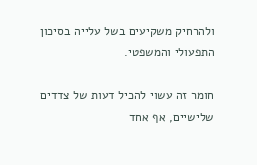ולהרחיק משקיעים בשל עלייה בסיכון התפעולי והמשפטי.

חומר זה עשוי להכיל דעות של צדדים שלישיים, אף אחד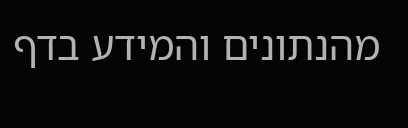מהנתונים והמידע בדף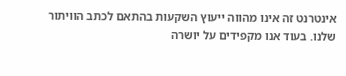אינטרנט זה אינו מהווה ייעוץ השקעות בהתאם לכתב הוויתור שלנו. בעוד אנו מקפידים על יושרה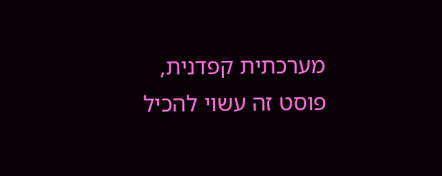מערכתית קפדנית, פוסט זה עשוי להכיל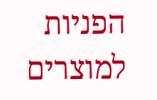הפניות למוצרים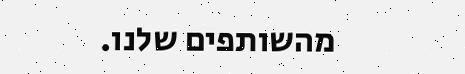מהשותפים שלנו.